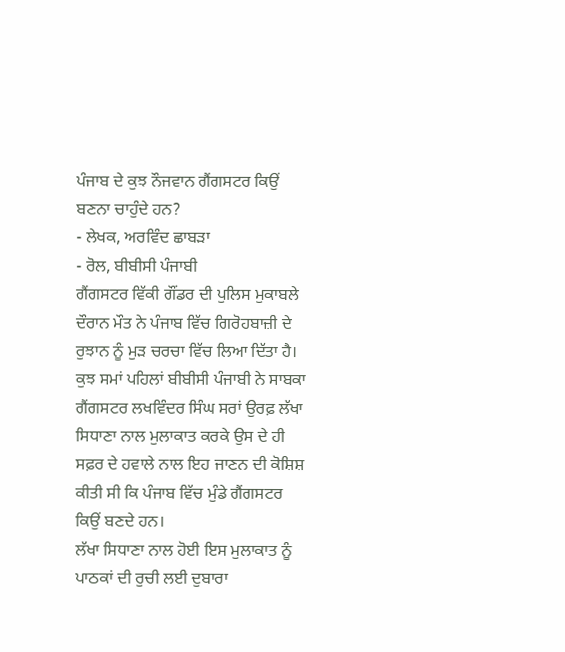ਪੰਜਾਬ ਦੇ ਕੁਝ ਨੌਜਵਾਨ ਗੈਂਗਸਟਰ ਕਿਉਂ ਬਣਨਾ ਚਾਹੁੰਦੇ ਹਨ?
- ਲੇਖਕ, ਅਰਵਿੰਦ ਛਾਬੜਾ
- ਰੋਲ, ਬੀਬੀਸੀ ਪੰਜਾਬੀ
ਗੈਂਗਸਟਰ ਵਿੱਕੀ ਗੌਂਡਰ ਦੀ ਪੁਲਿਸ ਮੁਕਾਬਲੇ ਦੌਰਾਨ ਮੌਤ ਨੇ ਪੰਜਾਬ ਵਿੱਚ ਗਿਰੋਹਬਾਜ਼ੀ ਦੇ ਰੁਝਾਨ ਨੂੰ ਮੁੜ ਚਰਚਾ ਵਿੱਚ ਲਿਆ ਦਿੱਤਾ ਹੈ।
ਕੁਝ ਸਮਾਂ ਪਹਿਲਾਂ ਬੀਬੀਸੀ ਪੰਜਾਬੀ ਨੇ ਸਾਬਕਾ ਗੈਂਗਸਟਰ ਲਖਵਿੰਦਰ ਸਿੰਘ ਸਰਾਂ ਉਰਫ਼ ਲੱਖਾ ਸਿਧਾਣਾ ਨਾਲ ਮੁਲਾਕਾਤ ਕਰਕੇ ਉਸ ਦੇ ਹੀ ਸਫ਼ਰ ਦੇ ਹਵਾਲੇ ਨਾਲ ਇਹ ਜਾਣਨ ਦੀ ਕੋਸ਼ਿਸ਼ ਕੀਤੀ ਸੀ ਕਿ ਪੰਜਾਬ ਵਿੱਚ ਮੁੰਡੇ ਗੈਂਗਸਟਰ ਕਿਉਂ ਬਣਦੇ ਹਨ।
ਲੱਖਾ ਸਿਧਾਣਾ ਨਾਲ ਹੋਈ ਇਸ ਮੁਲਾਕਾਤ ਨੂੰ ਪਾਠਕਾਂ ਦੀ ਰੁਚੀ ਲਈ ਦੁਬਾਰਾ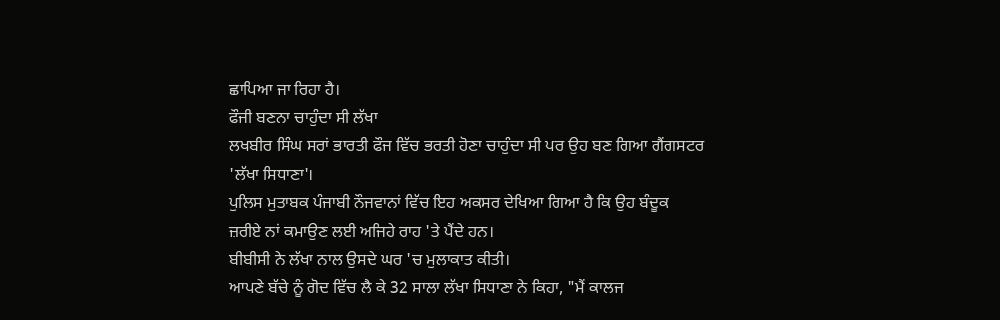ਛਾਪਿਆ ਜਾ ਰਿਹਾ ਹੈ।
ਫੌਜੀ ਬਣਨਾ ਚਾਹੁੰਦਾ ਸੀ ਲੱਖਾ
ਲਖਬੀਰ ਸਿੰਘ ਸਰਾਂ ਭਾਰਤੀ ਫੌਜ ਵਿੱਚ ਭਰਤੀ ਹੋਣਾ ਚਾਹੁੰਦਾ ਸੀ ਪਰ ਉਹ ਬਣ ਗਿਆ ਗੈਂਗਸਟਰ 'ਲੱਖਾ ਸਿਧਾਣਾ'।
ਪੁਲਿਸ ਮੁਤਾਬਕ ਪੰਜਾਬੀ ਨੌਜਵਾਨਾਂ ਵਿੱਚ ਇਹ ਅਕਸਰ ਦੇਖਿਆ ਗਿਆ ਹੈ ਕਿ ਉਹ ਬੰਦੂਕ ਜ਼ਰੀਏ ਨਾਂ ਕਮਾਉਣ ਲਈ ਅਜਿਹੇ ਰਾਹ 'ਤੇ ਪੈਂਦੇ ਹਨ।
ਬੀਬੀਸੀ ਨੇ ਲੱਖਾ ਨਾਲ ਉਸਦੇ ਘਰ 'ਚ ਮੁਲਾਕਾਤ ਕੀਤੀ।
ਆਪਣੇ ਬੱਚੇ ਨੂੰ ਗੋਦ ਵਿੱਚ ਲੈ ਕੇ 32 ਸਾਲਾ ਲੱਖਾ ਸਿਧਾਣਾ ਨੇ ਕਿਹਾ, "ਮੈਂ ਕਾਲਜ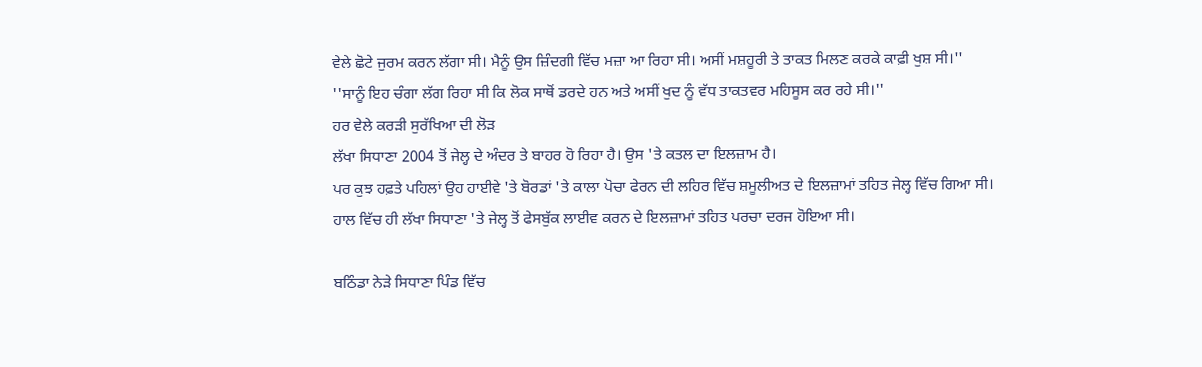ਵੇਲੇ ਛੋਟੇ ਜੁਰਮ ਕਰਨ ਲੱਗਾ ਸੀ। ਮੈਨੂੰ ਉਸ ਜ਼ਿੰਦਗੀ ਵਿੱਚ ਮਜ਼ਾ ਆ ਰਿਹਾ ਸੀ। ਅਸੀਂ ਮਸ਼ਹੂਰੀ ਤੇ ਤਾਕਤ ਮਿਲਣ ਕਰਕੇ ਕਾਫ਼ੀ ਖੁਸ਼ ਸੀ।''
''ਸਾਨੂੰ ਇਹ ਚੰਗਾ ਲੱਗ ਰਿਹਾ ਸੀ ਕਿ ਲੋਕ ਸਾਥੋਂ ਡਰਦੇ ਹਨ ਅਤੇ ਅਸੀਂ ਖੁਦ ਨੂੰ ਵੱਧ ਤਾਕਤਵਰ ਮਹਿਸੂਸ ਕਰ ਰਹੇ ਸੀ।''
ਹਰ ਵੇਲੇ ਕਰੜੀ ਸੁਰੱਖਿਆ ਦੀ ਲੋੜ
ਲੱਖਾ ਸਿਧਾਣਾ 2004 ਤੋਂ ਜੇਲ੍ਹ ਦੇ ਅੰਦਰ ਤੇ ਬਾਹਰ ਹੋ ਰਿਹਾ ਹੈ। ਉਸ 'ਤੇ ਕਤਲ ਦਾ ਇਲਜ਼ਾਮ ਹੈ।
ਪਰ ਕੁਝ ਹਫ਼ਤੇ ਪਹਿਲਾਂ ਉਹ ਹਾਈਵੇ 'ਤੇ ਬੋਰਡਾਂ 'ਤੇ ਕਾਲਾ ਪੋਚਾ ਫੇਰਨ ਦੀ ਲਹਿਰ ਵਿੱਚ ਸ਼ਮੂਲੀਅਤ ਦੇ ਇਲਜ਼ਾਮਾਂ ਤਹਿਤ ਜੇਲ੍ਹ ਵਿੱਚ ਗਿਆ ਸੀ।
ਹਾਲ ਵਿੱਚ ਹੀ ਲੱਖਾ ਸਿਧਾਣਾ 'ਤੇ ਜੇਲ੍ਹ ਤੋਂ ਫੇਸਬੁੱਕ ਲਾਈਵ ਕਰਨ ਦੇ ਇਲਜ਼ਾਮਾਂ ਤਹਿਤ ਪਰਚਾ ਦਰਜ ਹੋਇਆ ਸੀ।

ਬਠਿੰਡਾ ਨੇੜੇ ਸਿਧਾਣਾ ਪਿੰਡ ਵਿੱਚ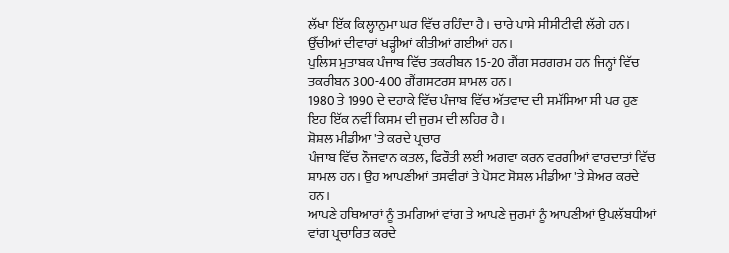ਲੱਖਾ ਇੱਕ ਕਿਲ੍ਹਾਨੁਮਾ ਘਰ ਵਿੱਚ ਰਹਿੰਦਾ ਹੈ। ਚਾਰੇ ਪਾਸੇ ਸੀਸੀਟੀਵੀ ਲੱਗੇ ਹਨ। ਉੱਚੀਆਂ ਦੀਵਾਰਾਂ ਖੜ੍ਹੀਆਂ ਕੀਤੀਆਂ ਗਈਆਂ ਹਨ।
ਪੁਲਿਸ ਮੁਤਾਬਕ ਪੰਜਾਬ ਵਿੱਚ ਤਕਰੀਬਨ 15-20 ਗੈਂਗ ਸਰਗਰਮ ਹਨ ਜਿਨ੍ਹਾਂ ਵਿੱਚ ਤਕਰੀਬਨ 300-400 ਗੈਂਗਸਟਰਸ ਸ਼ਾਮਲ ਹਨ।
1980 ਤੇ 1990 ਦੇ ਦਹਾਕੇ ਵਿੱਚ ਪੰਜਾਬ ਵਿੱਚ ਅੱਤਵਾਦ ਦੀ ਸਮੱਸਿਆ ਸੀ ਪਰ ਹੁਣ ਇਹ ਇੱਕ ਨਵੀਂ ਕਿਸਮ ਦੀ ਜੁਰਮ ਦੀ ਲਹਿਰ ਹੈ।
ਸ਼ੋਸ਼ਲ ਮੀਡੀਆ 'ਤੇ ਕਰਦੇ ਪ੍ਰਚਾਰ
ਪੰਜਾਬ ਵਿੱਚ ਨੌਜਵਾਨ ਕਤਲ, ਫਿਰੌਤੀ ਲਈ ਅਗਵਾ ਕਰਨ ਵਰਗੀਆਂ ਵਾਰਦਾਤਾਂ ਵਿੱਚ ਸ਼ਾਮਲ ਹਨ। ਉਹ ਆਪਣੀਆਂ ਤਸਵੀਰਾਂ ਤੇ ਪੋਸਟ ਸੋਸ਼ਲ ਮੀਡੀਆ 'ਤੇ ਸ਼ੇਅਰ ਕਰਦੇ ਹਨ।
ਆਪਣੇ ਹਥਿਆਰਾਂ ਨੂੰ ਤਮਗਿਆਂ ਵਾਂਗ ਤੇ ਆਪਣੇ ਜੁਰਮਾਂ ਨੂੰ ਆਪਣੀਆਂ ਉਪਲੱਬਧੀਆਂ ਵਾਂਗ ਪ੍ਰਚਾਰਿਤ ਕਰਦੇ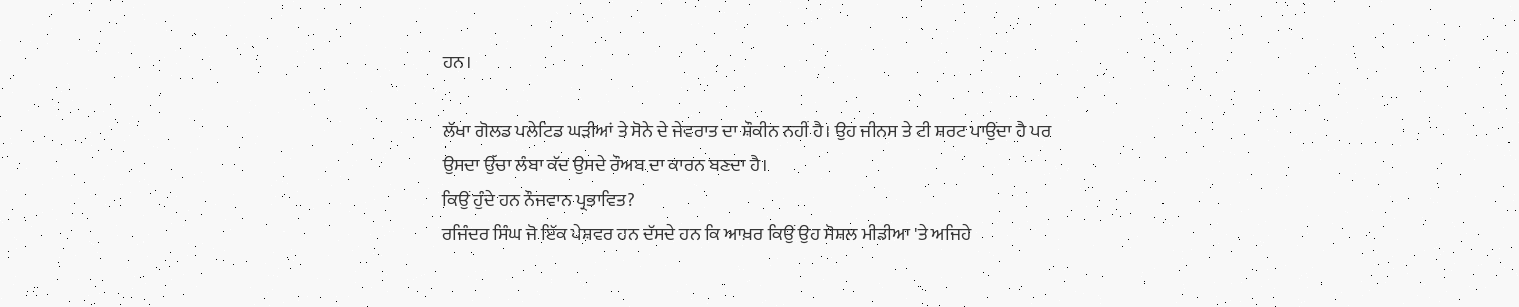ਹਨ।

ਲੱਖਾ ਗੋਲਡ ਪਲੇਟਿਡ ਘੜੀਆਂ ਤੇ ਸੋਨੇ ਦੇ ਜੇਵਰਾਤ ਦਾ ਸ਼ੌਕੀਨ ਨਹੀਂ ਹੈ। ਉਹ ਜੀਨਸ ਤੇ ਟੀ ਸ਼ਰਟ ਪਾਉਂਦਾ ਹੈ ਪਰ ਉਸਦਾ ਉੱਚਾ ਲੰਬਾ ਕੱਦ ਉਸਦੇ ਰੌਅਬ ਦਾ ਕਾਰਨ ਬਣਦਾ ਹੈ।
ਕਿਉਂ ਹੁੰਦੇ ਹਨ ਨੌਜਵਾਨ ਪ੍ਰਭਾਵਿਤ?
ਰਜਿੰਦਰ ਸਿੰਘ ਜੋ ਇੱਕ ਪੇਸ਼ਵਰ ਹਨ ਦੱਸਦੇ ਹਨ ਕਿ ਆਖ਼ਰ ਕਿਉਂ ਉਹ ਸੋਸ਼ਲ ਮੀਡੀਆ 'ਤੇ ਅਜਿਹੇ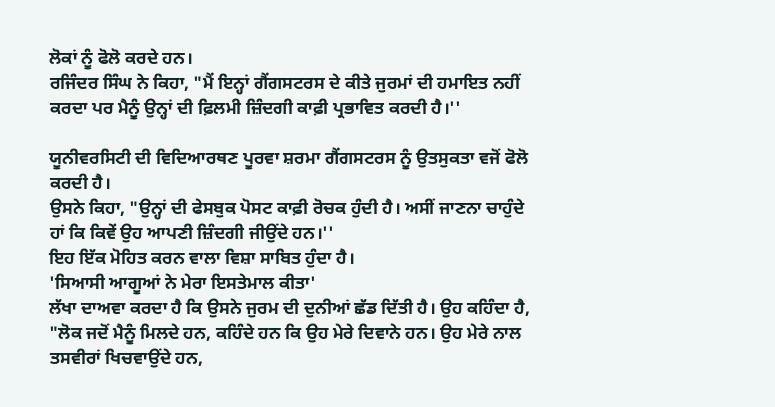ਲੋਕਾਂ ਨੂੰ ਫੋਲੋ ਕਰਦੇ ਹਨ।
ਰਜਿੰਦਰ ਸਿੰਘ ਨੇ ਕਿਹਾ, "ਮੈਂ ਇਨ੍ਹਾਂ ਗੈਂਗਸਟਰਸ ਦੇ ਕੀਤੇ ਜੁਰਮਾਂ ਦੀ ਹਮਾਇਤ ਨਹੀਂ ਕਰਦਾ ਪਰ ਮੈਨੂੰ ਉਨ੍ਹਾਂ ਦੀ ਫ਼ਿਲਮੀ ਜ਼ਿੰਦਗੀ ਕਾਫ਼ੀ ਪ੍ਰਭਾਵਿਤ ਕਰਦੀ ਹੈ।''

ਯੂਨੀਵਰਸਿਟੀ ਦੀ ਵਿਦਿਆਰਥਣ ਪੂਰਵਾ ਸ਼ਰਮਾ ਗੈਂਗਸਟਰਸ ਨੂੰ ਉਤਸੁਕਤਾ ਵਜੋਂ ਫੋਲੋ ਕਰਦੀ ਹੈ।
ਉਸਨੇ ਕਿਹਾ, "ਉਨ੍ਹਾਂ ਦੀ ਫੇਸਬੁਕ ਪੋਸਟ ਕਾਫ਼ੀ ਰੋਚਕ ਹੁੰਦੀ ਹੈ। ਅਸੀਂ ਜਾਣਨਾ ਚਾਹੁੰਦੇ ਹਾਂ ਕਿ ਕਿਵੇਂ ਉਹ ਆਪਣੀ ਜ਼ਿੰਦਗੀ ਜੀਉਂਦੇ ਹਨ।''
ਇਹ ਇੱਕ ਮੋਹਿਤ ਕਰਨ ਵਾਲਾ ਵਿਸ਼ਾ ਸਾਬਿਤ ਹੁੰਦਾ ਹੈ।
'ਸਿਆਸੀ ਆਗੂਆਂ ਨੇ ਮੇਰਾ ਇਸਤੇਮਾਲ ਕੀਤਾ'
ਲੱਖਾ ਦਾਅਵਾ ਕਰਦਾ ਹੈ ਕਿ ਉਸਨੇ ਜੁਰਮ ਦੀ ਦੁਨੀਆਂ ਛੱਡ ਦਿੱਤੀ ਹੈ। ਉਹ ਕਹਿੰਦਾ ਹੈ, "ਲੋਕ ਜਦੋਂ ਮੈਨੂੰ ਮਿਲਦੇ ਹਨ, ਕਹਿੰਦੇ ਹਨ ਕਿ ਉਹ ਮੇਰੇ ਦਿਵਾਨੇ ਹਨ। ਉਹ ਮੇਰੇ ਨਾਲ ਤਸਵੀਰਾਂ ਖਿਚਵਾਉਂਦੇ ਹਨ,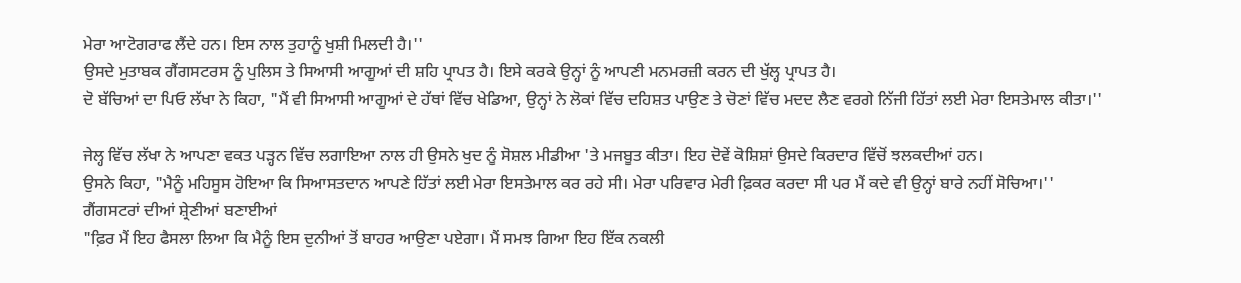ਮੇਰਾ ਆਟੋਗਰਾਫ ਲੈਂਦੇ ਹਨ। ਇਸ ਨਾਲ ਤੁਹਾਨੂੰ ਖੁਸ਼ੀ ਮਿਲਦੀ ਹੈ।''
ਉਸਦੇ ਮੁਤਾਬਕ ਗੈਂਗਸਟਰਸ ਨੂੰ ਪੁਲਿਸ ਤੇ ਸਿਆਸੀ ਆਗੂਆਂ ਦੀ ਸ਼ਹਿ ਪ੍ਰਾਪਤ ਹੈ। ਇਸੇ ਕਰਕੇ ਉਨ੍ਹਾਂ ਨੂੰ ਆਪਣੀ ਮਨਮਰਜ਼ੀ ਕਰਨ ਦੀ ਖੁੱਲ੍ਹ ਪ੍ਰਾਪਤ ਹੈ।
ਦੋ ਬੱਚਿਆਂ ਦਾ ਪਿਓ ਲੱਖਾ ਨੇ ਕਿਹਾ, "ਮੈਂ ਵੀ ਸਿਆਸੀ ਆਗੂਆਂ ਦੇ ਹੱਥਾਂ ਵਿੱਚ ਖੇਡਿਆ, ਉਨ੍ਹਾਂ ਨੇ ਲੋਕਾਂ ਵਿੱਚ ਦਹਿਸ਼ਤ ਪਾਉਣ ਤੇ ਚੋਣਾਂ ਵਿੱਚ ਮਦਦ ਲੈਣ ਵਰਗੇ ਨਿੱਜੀ ਹਿੱਤਾਂ ਲਈ ਮੇਰਾ ਇਸਤੇਮਾਲ ਕੀਤਾ।''

ਜੇਲ੍ਹ ਵਿੱਚ ਲੱਖਾ ਨੇ ਆਪਣਾ ਵਕਤ ਪੜ੍ਹਨ ਵਿੱਚ ਲਗਾਇਆ ਨਾਲ ਹੀ ਉਸਨੇ ਖੁਦ ਨੂੰ ਸੋਸ਼ਲ ਮੀਡੀਆ 'ਤੇ ਮਜਬੂਤ ਕੀਤਾ। ਇਹ ਦੋਵੇਂ ਕੋਸ਼ਿਸ਼ਾਂ ਉਸਦੇ ਕਿਰਦਾਰ ਵਿੱਚੋਂ ਝਲਕਦੀਆਂ ਹਨ।
ਉਸਨੇ ਕਿਹਾ, "ਮੈਨੂੰ ਮਹਿਸੂਸ ਹੋਇਆ ਕਿ ਸਿਆਸਤਦਾਨ ਆਪਣੇ ਹਿੱਤਾਂ ਲਈ ਮੇਰਾ ਇਸਤੇਮਾਲ ਕਰ ਰਹੇ ਸੀ। ਮੇਰਾ ਪਰਿਵਾਰ ਮੇਰੀ ਫ਼ਿਕਰ ਕਰਦਾ ਸੀ ਪਰ ਮੈਂ ਕਦੇ ਵੀ ਉਨ੍ਹਾਂ ਬਾਰੇ ਨਹੀਂ ਸੋਚਿਆ।''
ਗੈਂਗਸਟਰਾਂ ਦੀਆਂ ਸ਼੍ਰੇਣੀਆਂ ਬਣਾਈਆਂ
"ਫ਼ਿਰ ਮੈਂ ਇਹ ਫੈਸਲਾ ਲਿਆ ਕਿ ਮੈਨੂੰ ਇਸ ਦੁਨੀਆਂ ਤੋਂ ਬਾਹਰ ਆਉਣਾ ਪਏਗਾ। ਮੈਂ ਸਮਝ ਗਿਆ ਇਹ ਇੱਕ ਨਕਲੀ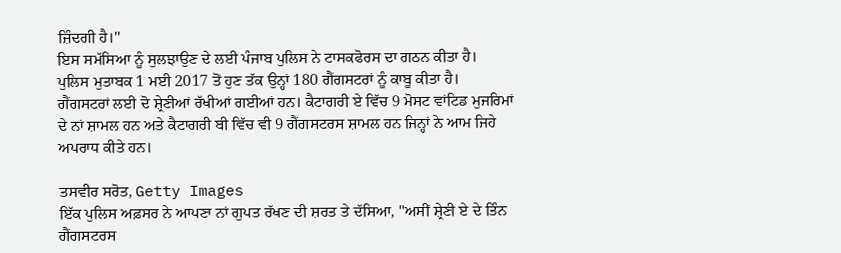ਜ਼ਿੰਦਗੀ ਹੈ।''
ਇਸ ਸਮੱਸਿਆ ਨੂੰ ਸੁਲਝਾਉਣ ਦੇ ਲਈ ਪੰਜਾਬ ਪੁਲਿਸ ਨੇ ਟਾਸਕਫੋਰਸ ਦਾ ਗਠਨ ਕੀਤਾ ਹੈ।
ਪੁਲਿਸ ਮੁਤਾਬਕ 1 ਮਈ 2017 ਤੋਂ ਹੁਣ ਤੱਕ ਉਨ੍ਹਾਂ 180 ਗੈਂਗਸਟਰਾਂ ਨੂੰ ਕਾਬੂ ਕੀਤਾ ਹੈ।
ਗੈਂਗਸਟਰਾਂ ਲਈ ਦੋ ਸ਼੍ਰੇਣੀਆਂ ਰੱਖੀਆਂ ਗਈਆਂ ਹਨ। ਕੈਟਾਗਰੀ ਏ ਵਿੱਚ 9 ਮੋਸਟ ਵਾਂਟਿਡ ਮੁਜਰਿਮਾਂ ਦੇ ਨਾਂ ਸ਼ਾਮਲ ਹਨ ਅਤੇ ਕੈਟਾਗਰੀ ਬੀ ਵਿੱਚ ਵੀ 9 ਗੈਂਗਸਟਰਸ ਸ਼ਾਮਲ ਹਨ ਜਿਨ੍ਹਾਂ ਨੇ ਆਮ ਜਿਹੇ ਅਪਰਾਧ ਕੀਤੇ ਹਨ।

ਤਸਵੀਰ ਸਰੋਤ, Getty Images
ਇੱਕ ਪੁਲਿਸ ਅਫ਼ਸਰ ਨੇ ਆਪਣਾ ਨਾਂ ਗੁਪਤ ਰੱਖਣ ਦੀ ਸ਼ਰਤ ਤੇ ਦੱਸਿਆ, "ਅਸੀਂ ਸ਼੍ਰੇਣੀ ਏ ਦੇ ਤਿੰਨ ਗੈਂਗਸਟਰਸ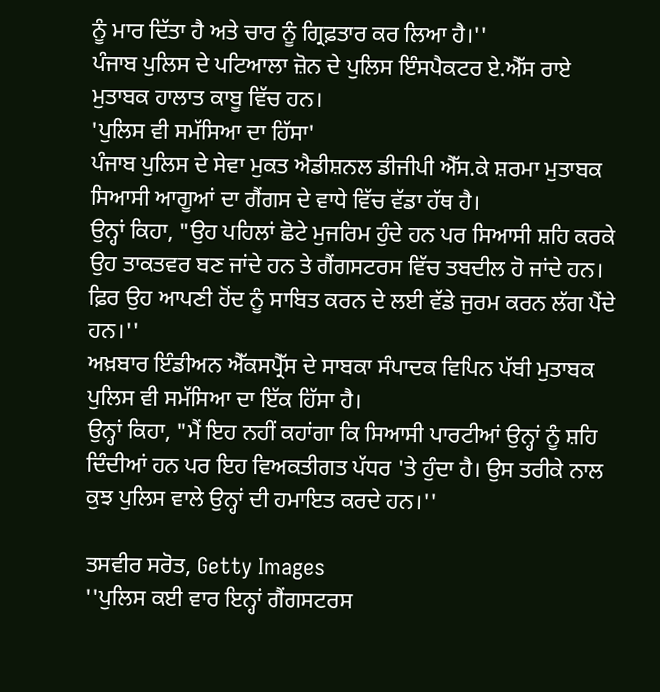ਨੂੰ ਮਾਰ ਦਿੱਤਾ ਹੈ ਅਤੇ ਚਾਰ ਨੂੰ ਗ੍ਰਿਫ਼ਤਾਰ ਕਰ ਲਿਆ ਹੈ।''
ਪੰਜਾਬ ਪੁਲਿਸ ਦੇ ਪਟਿਆਲਾ ਜ਼ੋਨ ਦੇ ਪੁਲਿਸ ਇੰਸਪੈਕਟਰ ਏ.ਐੱਸ ਰਾਏ ਮੁਤਾਬਕ ਹਾਲਾਤ ਕਾਬੂ ਵਿੱਚ ਹਨ।
'ਪੁਲਿਸ ਵੀ ਸਮੱਸਿਆ ਦਾ ਹਿੱਸਾ'
ਪੰਜਾਬ ਪੁਲਿਸ ਦੇ ਸੇਵਾ ਮੁਕਤ ਐਡੀਸ਼ਨਲ ਡੀਜੀਪੀ ਐੱਸ.ਕੇ ਸ਼ਰਮਾ ਮੁਤਾਬਕ ਸਿਆਸੀ ਆਗੂਆਂ ਦਾ ਗੈਂਗਸ ਦੇ ਵਾਧੇ ਵਿੱਚ ਵੱਡਾ ਹੱਥ ਹੈ।
ਉਨ੍ਹਾਂ ਕਿਹਾ, "ਉਹ ਪਹਿਲਾਂ ਛੋਟੇ ਮੁਜਰਿਮ ਹੁੰਦੇ ਹਨ ਪਰ ਸਿਆਸੀ ਸ਼ਹਿ ਕਰਕੇ ਉਹ ਤਾਕਤਵਰ ਬਣ ਜਾਂਦੇ ਹਨ ਤੇ ਗੈਂਗਸਟਰਸ ਵਿੱਚ ਤਬਦੀਲ ਹੋ ਜਾਂਦੇ ਹਨ। ਫ਼ਿਰ ਉਹ ਆਪਣੀ ਹੋਂਦ ਨੂੰ ਸਾਬਿਤ ਕਰਨ ਦੇ ਲਈ ਵੱਡੇ ਜੁਰਮ ਕਰਨ ਲੱਗ ਪੈਂਦੇ ਹਨ।''
ਅਖ਼ਬਾਰ ਇੰਡੀਅਨ ਐੱਕਸਪ੍ਰੈੱਸ ਦੇ ਸਾਬਕਾ ਸੰਪਾਦਕ ਵਿਪਿਨ ਪੱਬੀ ਮੁਤਾਬਕ ਪੁਲਿਸ ਵੀ ਸਮੱਸਿਆ ਦਾ ਇੱਕ ਹਿੱਸਾ ਹੈ।
ਉਨ੍ਹਾਂ ਕਿਹਾ, "ਮੈਂ ਇਹ ਨਹੀਂ ਕਹਾਂਗਾ ਕਿ ਸਿਆਸੀ ਪਾਰਟੀਆਂ ਉਨ੍ਹਾਂ ਨੂੰ ਸ਼ਹਿ ਦਿੰਦੀਆਂ ਹਨ ਪਰ ਇਹ ਵਿਅਕਤੀਗਤ ਪੱਧਰ 'ਤੇ ਹੁੰਦਾ ਹੈ। ਉਸ ਤਰੀਕੇ ਨਾਲ ਕੁਝ ਪੁਲਿਸ ਵਾਲੇ ਉਨ੍ਹਾਂ ਦੀ ਹਮਾਇਤ ਕਰਦੇ ਹਨ।''

ਤਸਵੀਰ ਸਰੋਤ, Getty Images
''ਪੁਲਿਸ ਕਈ ਵਾਰ ਇਨ੍ਹਾਂ ਗੈਂਗਸਟਰਸ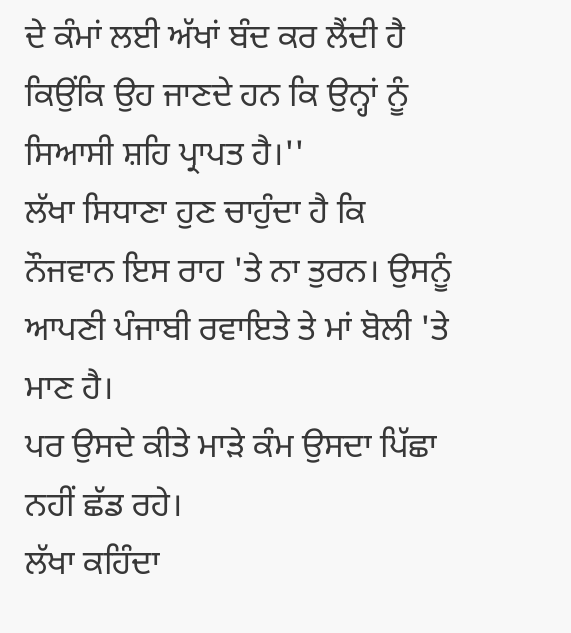ਦੇ ਕੰਮਾਂ ਲਈ ਅੱਖਾਂ ਬੰਦ ਕਰ ਲੈਂਦੀ ਹੈ ਕਿਉਂਕਿ ਉਹ ਜਾਣਦੇ ਹਨ ਕਿ ਉਨ੍ਹਾਂ ਨੂੰ ਸਿਆਸੀ ਸ਼ਹਿ ਪ੍ਰਾਪਤ ਹੈ।''
ਲੱਖਾ ਸਿਧਾਣਾ ਹੁਣ ਚਾਹੁੰਦਾ ਹੈ ਕਿ ਨੌਜਵਾਨ ਇਸ ਰਾਹ 'ਤੇ ਨਾ ਤੁਰਨ। ਉਸਨੂੰ ਆਪਣੀ ਪੰਜਾਬੀ ਰਵਾਇਤੇ ਤੇ ਮਾਂ ਬੋਲੀ 'ਤੇ ਮਾਣ ਹੈ।
ਪਰ ਉਸਦੇ ਕੀਤੇ ਮਾੜੇ ਕੰਮ ਉਸਦਾ ਪਿੱਛਾ ਨਹੀਂ ਛੱਡ ਰਹੇ।
ਲੱਖਾ ਕਹਿੰਦਾ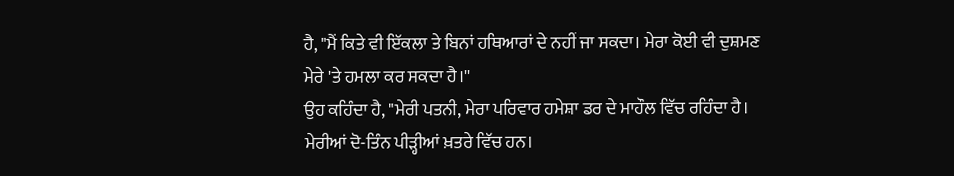ਹੈ, "ਮੈਂ ਕਿਤੇ ਵੀ ਇੱਕਲਾ ਤੇ ਬਿਨਾਂ ਹਥਿਆਰਾਂ ਦੇ ਨਹੀਂ ਜਾ ਸਕਦਾ। ਮੇਰਾ ਕੋਈ ਵੀ ਦੁਸ਼ਮਣ ਮੇਰੇ 'ਤੇ ਹਮਲਾ ਕਰ ਸਕਦਾ ਹੈ।''
ਉਹ ਕਹਿੰਦਾ ਹੈ, "ਮੇਰੀ ਪਤਨੀ, ਮੇਰਾ ਪਰਿਵਾਰ ਹਮੇਸ਼ਾ ਡਰ ਦੇ ਮਾਹੌਲ ਵਿੱਚ ਰਹਿੰਦਾ ਹੈ। ਮੇਰੀਆਂ ਦੋ-ਤਿੰਨ ਪੀੜ੍ਹੀਆਂ ਖ਼ਤਰੇ ਵਿੱਚ ਹਨ।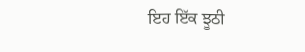ਇਹ ਇੱਕ ਝੂਠੀ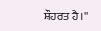ਸ਼ੌਹਰਤ ਹੈ।''